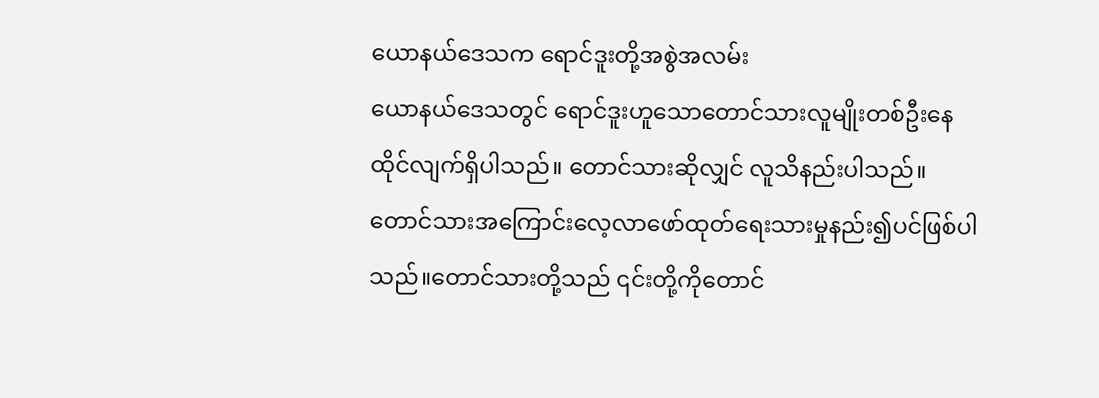ယောနယ်ဒေသက ရောင်ဒူးတို့အစွဲအလမ်း
ယောနယ်ဒေသတွင် ရောင်ဒူးဟူသောတောင်သားလူမျိုးတစ်ဦးနေထိုင်လျက်ရှိပါသည်။ တောင်သားဆိုလျှင် လူသိနည်းပါသည်။ တောင်သားအကြောင်းလေ့လာဖော်ထုတ်ရေးသားမှုနည်း၍ပင်ဖြစ်ပါသည်။တောင်သားတို့သည် ၎င်းတို့ကိုတောင်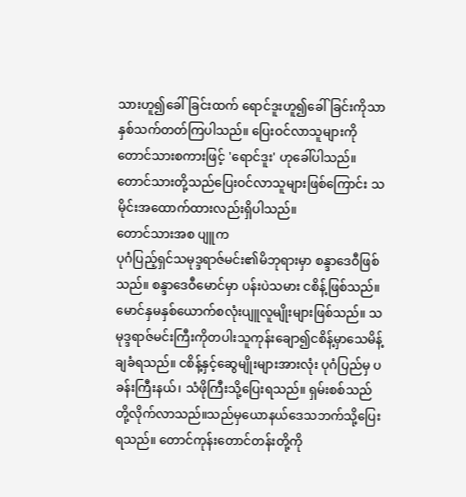သားဟူ၍ခေါ်ခြင်းထက် ရောင်ဒူးဟူ၍ခေါ်ခြင်းကိုသာနှစ်သက်တတ်ကြပါသည်။ ပြေးဝင်လာသူများကို တောင်သားစကားဖြင့် 'ရောင်ဒူး' ဟုခေါ်ပါသည်။တောင်သားတို့သည်ပြေးဝင်လာသူများဖြစ်ကြောင်း သမိုင်းအထောက်ထားလည်းရှိပါသည်။
တောင်သားအစ ပျူက
ပုဂံပြည့်ရှင်သမုဒ္ဒရာဇ်မင်း၏မိဘုရားမှာ စန္ဒာဒေဝီဖြစ်သည်။ စန္ဒာဒေဝီမောင်မှာ ပန်းပဲသမား ငစိန့်ဖြစ်သည်။ မောင်နှမနှစ်ယောက်စလုံးပျူလူမျိုးများဖြစ်သည်။ သမုဒ္ဒရာဇ်မင်းကြီးကိုတပါးသူကုန်းချော၍ငစိန့်မှာသေမိန့်ချခံရသည်။ ငစိန့်နှင့်ဆွေမျိုးများအားလုံး ပုဂံပြည်မှ ပခန်းကြီးနယ်၊ သံဖိုကြီးသို့ပြေးရသည်။ ရှမ်းစစ်သည်တို့လိုက်လာသည်။သည်မှယောနယ်ဒေသဘက်သို့ပြေးရသည်။ တောင်ကုန်းတောင်တန်းတို့ကို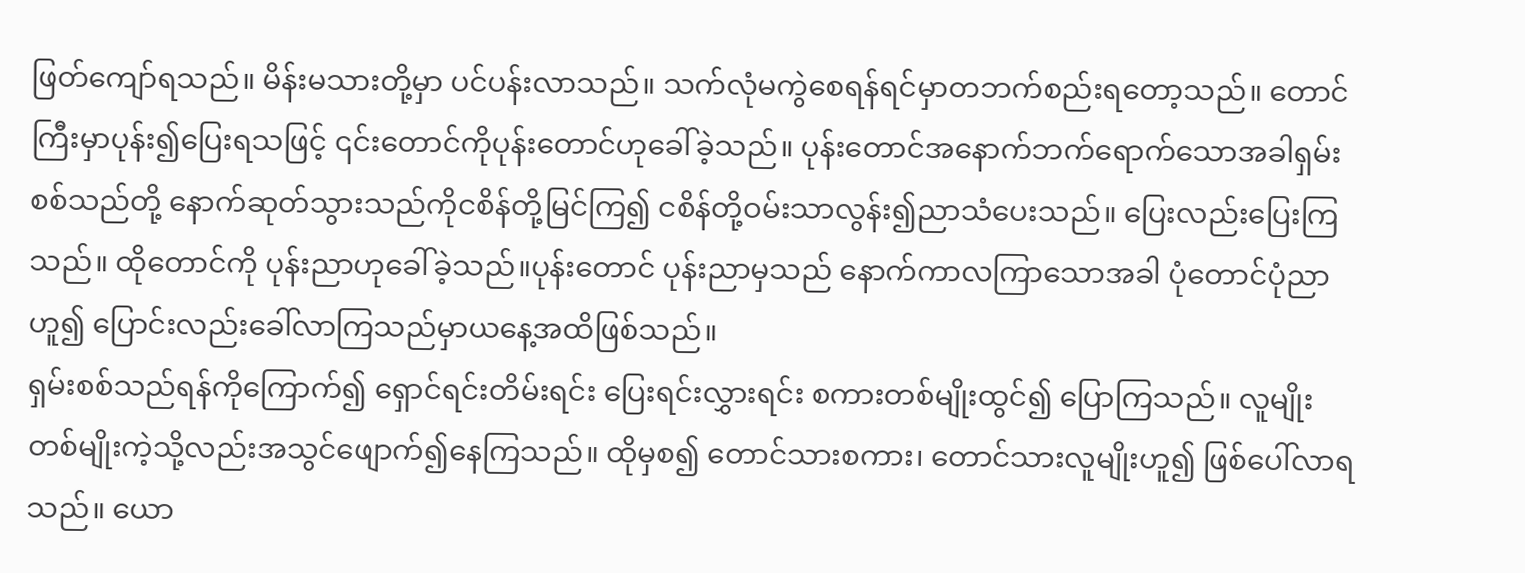ဖြတ်ကျော်ရသည်။ မိန်းမသားတို့မှာ ပင်ပန်းလာသည်။ သက်လုံမကွဲစေရန်ရင်မှာတဘက်စည်းရတော့သည်။ တောင်ကြီးမှာပုန်း၍ပြေးရသဖြင့် ၎င်းတောင်ကိုပုန်းတောင်ဟုခေါ်ခဲ့သည်။ ပုန်းတောင်အနောက်ဘက်ရောက်သောအခါရှမ်းစစ်သည်တို့ နောက်ဆုတ်သွားသည်ကိုငစိန်တို့မြင်ကြ၍ ငစိန်တို့ဝမ်းသာလွန်း၍ညာသံပေးသည်။ ပြေးလည်းပြေးကြသည်။ ထိုတောင်ကို ပုန်းညာဟုခေါ်ခဲ့သည်။ပုန်းတောင် ပုန်းညာမှသည် နောက်ကာလကြာသောအခါ ပုံတောင်ပုံညာဟူ၍ ပြောင်းလည်းခေါ်လာကြသည်မှာယနေ့အထိဖြစ်သည်။
ရှမ်းစစ်သည်ရန်ကိုကြောက်၍ ရှောင်ရင်းတိမ်းရင်း ပြေးရင်းလွှားရင်း စကားတစ်မျိုးထွင်၍ ပြောကြသည်။ လူမျိုးတစ်မျိုးကဲ့သို့လည်းအသွင်ဖျောက်၍နေကြသည်။ ထိုမှစ၍ တောင်သားစကား၊ တောင်သားလူမျိုးဟူ၍ ဖြစ်ပေါ်လာရသည်။ ယော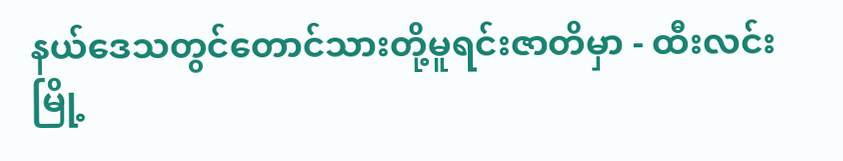နယ်ဒေသတွင်တောင်သားတို့မူရင်းဇာတိမှာ - ထီးလင်းမြို့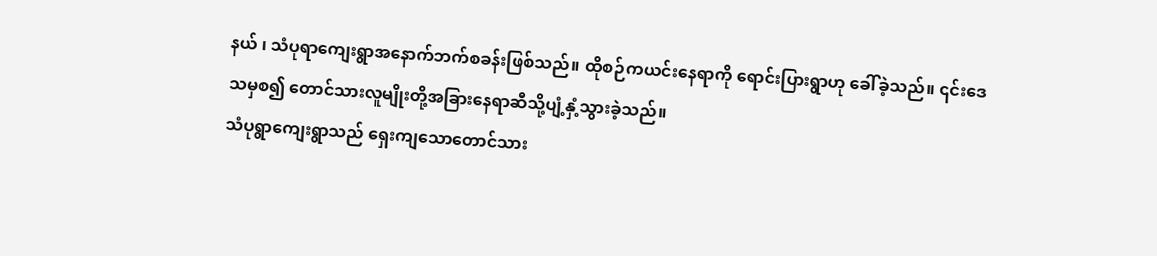နယ် ၊ သံပုရာကျေးရွာအနောက်ဘက်စခန်းဖြစ်သည်။ ထိုစဉ်ကယင်းနေရာကို ရောင်းပြားရွာဟု ခေါ်ခဲ့သည်။ ၎င်းဒေ
သမှစ၍ တောင်သားလူမျိုးတို့အခြားနေရာဆီသို့ပျံ့နှံ့သွားခဲ့သည်။
သံပုရွာကျေးရွာသည် ရှေးကျသောတောင်သား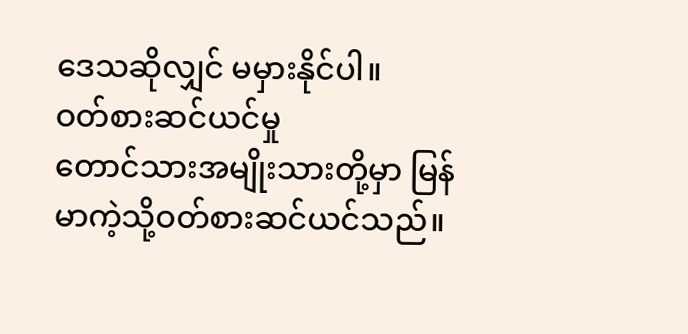ဒေသဆိုလျှင် မမှားနိုင်ပါ။
ဝတ်စားဆင်ယင်မှု
တောင်သားအမျိုးသားတို့မှာ မြန်မာကဲ့သို့ဝတ်စားဆင်ယင်သည်။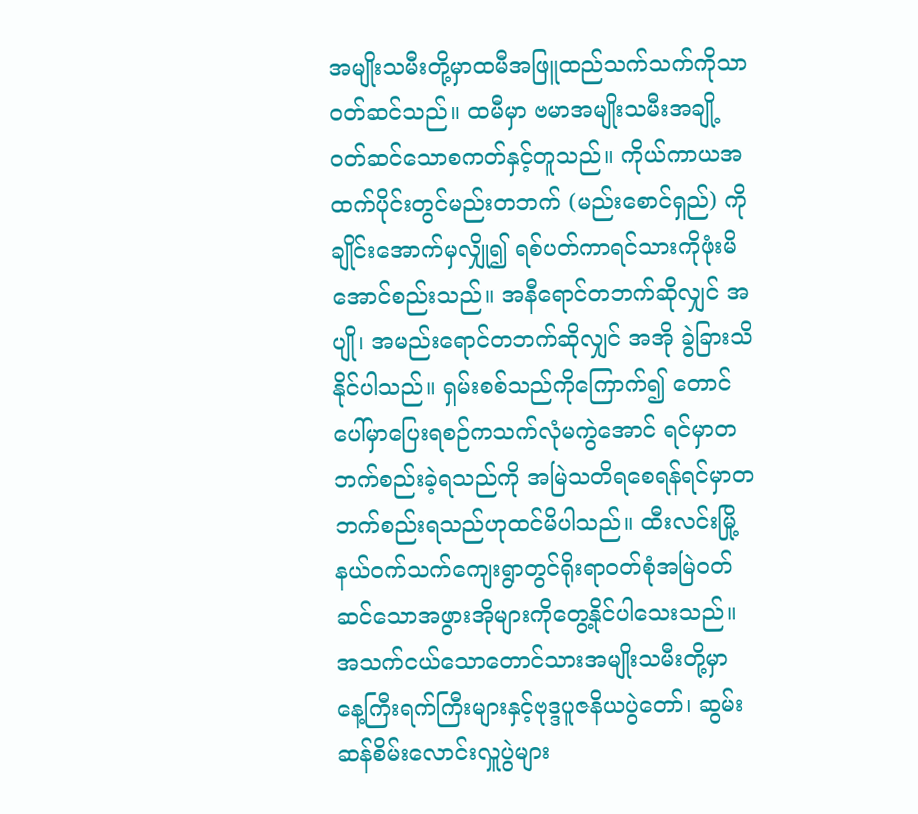အမျိုးသမီးတို့မှာထမီအဖြူထည်သက်သက်ကိုသာဝတ်ဆင်သည်။ ထမီမှာ ဗမာအမျိုးသမီးအချို့ ဝတ်ဆင်သောစကတ်နှင့်တူသည်။ ကိုယ်ကာယအထက်ပိုင်းတွင်မည်းတဘက် (မည်းစောင်ရှည်) ကိုချိုင်းအောက်မှလျှို၍ ရစ်ပတ်ကာရင်သားကိုဖုံးမိအောင်စည်းသည်။ အနီရောင်တဘက်ဆိုလျှင် အပျို၊ အမည်းရောင်တဘက်ဆိုလျှင် အအို ခွဲခြားသိနိုင်ပါသည်။ ရှမ်းစစ်သည်ကိုကြောက်၍ တောင်ပေါ်မှာပြေးရစဉ်ကသက်လုံမကွဲအောင် ရင်မှာတဘက်စည်းခဲ့ရသည်ကို အမြဲသတိရစေရန်ရင်မှာတဘက်စည်းရသည်ဟုထင်မိပါသည်။ ထီးလင်းမြို့နယ်ဝက်သက်ကျေးရွာတွင်ရိုးရာဝတ်စုံအမြဲဝတ်ဆင်သောအဖွားအိုများကိုတွေ့နိုင်ပါသေးသည်။ အသက်ငယ်သောတောင်သားအမျိုးသမီးတို့မှာ နေ့ကြီးရက်ကြီးများနှင့်ဗုဒ္ဒပူဇနိယပွဲတော်၊ ဆွမ်းဆန်စိမ်းလောင်းလှူပွဲများ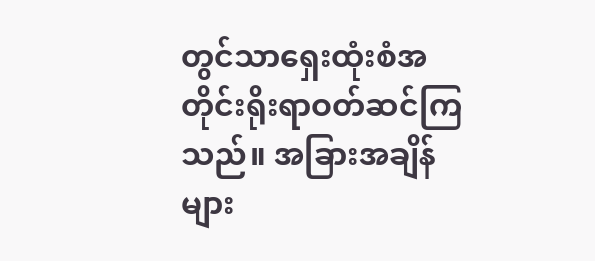တွင်သာရှေးထုံးစံအတိုင်းရိုးရာဝတ်ဆင်ကြသည်။ အခြားအချိန်များ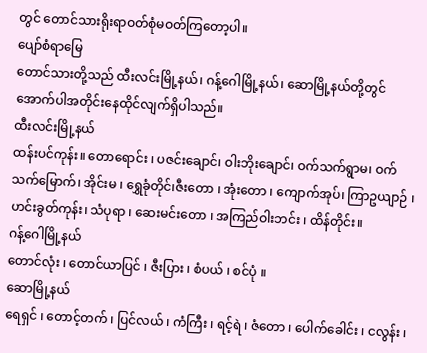တွင် တောင်သားရိုးရာဝတ်စုံမဝတ်ကြတော့ပါ။
ပျော်စံရာမြေ
တောင်သားတို့သည် ထီးလင်းမြို့နယ်၊ ဂန့်ဂေါမြို့နယ်၊ ဆောမြို့နယ်တို့တွင်အောက်ပါအတိုင်းနေထိုင်လျက်ရှိပါသည်။
ထီးလင်းမြို့နယ်
ထန်းပင်ကုန်း။ တောရောင်း ၊ ပဇင်းချောင်၊ ဝါးဘိုးချောင်၊ ဝက်သက်ရွာမ၊ ဝက်သက်မြောက်၊ အိုင်းမ ၊ ရွှေခုံတိုင်၊ဇီးတော ၊ အုံးတော ၊ ကျောက်အုပ်၊ ကြာဥယျာဉ် ၊ ဟင်းခွတ်ကုန်း၊ သံပုရာ ၊ ဆေးမင်းတော ၊ အကြည်ဝါးဘင်း ၊ ထိန်တိုင်း။
ဂန့်ဂေါမြို့နယ်
တောင်လုံး ၊ တောင်ယာပြင် ၊ ဇီးပြား ၊ စံပယ် ၊ စင်ပုံ ။
ဆောမြို့နယ်
ရေရှင် ၊ တောင့်တက် ၊ ပြင်လယ် ၊ ကံကြီး ၊ ရင့်ရဲ ၊ ဇံတော ၊ ပေါက်ခေါင်း ၊ ငလွန်း ၊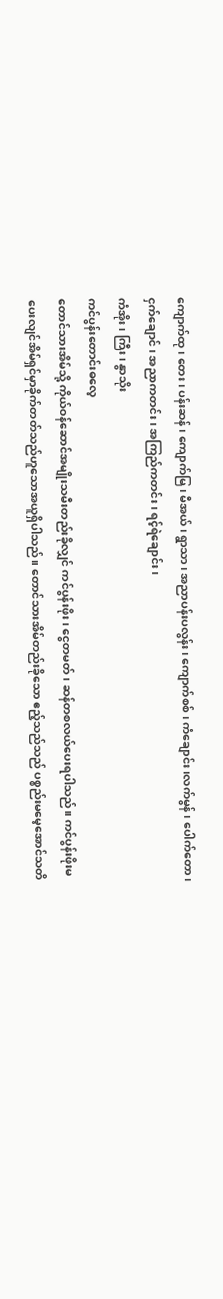ကျောက်ထု ၊ တေး ၊ ပန်းဆန် ၊ ကျောက်မြ ၊ မီအယ် ၊ ရွာသာ ၊ အညာပန်းပလွန်း ၊ ကျောက်စစ် ၊ ကံချောင်း ၊လက်မွန် ၊ ပေါက်တော၊ ငှက်ချောင် ၊ အညာကတင်း ၊ အကြည်ကတင်း ၊ ရင့်ရဲချောင်း ၊
ကံအိုး ၊ ကြီး ၊ နွာသိုး
ကင်ပွန်းတောင်းဓလေ့
တောင်သားအိမ်သို့ ကိုယ်ဝန်ဆောင်အမျိုးသမီးတည်းခိုလျှင် ကင်ပွန်းဖိုး ၊ ငွေတမတ် ၊ ဆန်တစလယ်ပေးရပါသည်။ ကင်ပွန်းဖိုးမပေးလျင်အိမ်ရှင်မှာခိုက်တတ်သည်ဟူသောအယူရှိပါသည်။ တောင်သားအိမ်တည်းခိုသော ဧည့်သည်သည် ပစ္စည်းမမေ့အောင်သတိ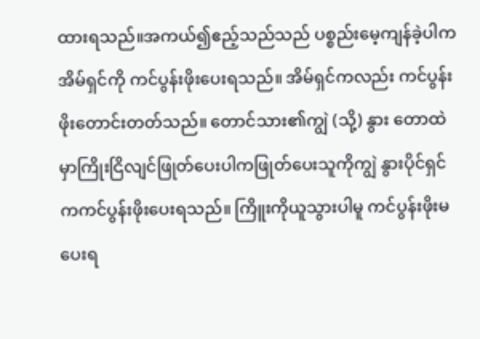ထားရသည်။အကယ်၍ဧည့်သည်သည် ပစ္စည်းမေ့ကျန်ခဲ့ပါက အိမ်ရှင်ကို ကင်ပွန်းဖိုးပေးရသည်။ အိမ်ရှင်ကလည်း ကင်ပွန်းဖိုးတောင်းတတ်သည်။ တောင်သား၏ကျွဲ (သို့) နွား တောထဲမှာကြိုးငြိလျင်ဖြုတ်ပေးပါကဖြုတ်ပေးသူကိုကျွဲ နွားပိုင်ရှင်ကကင်ပွန်းဖိုးပေးရသည်။ ကြိူးကိုယူသွားပါမူ ကင်ပွန်းဖိုးမပေးရ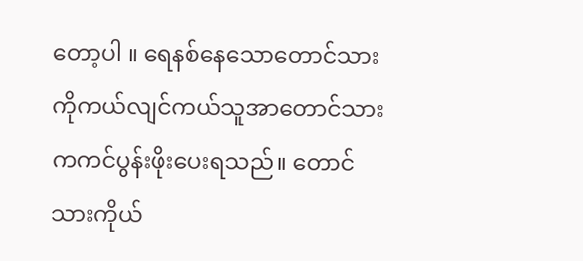တော့ပါ ။ ရေနစ်နေသောတောင်သားကိုကယ်လျင်ကယ်သူအာတောင်သားကကင်ပွန်းဖိုးပေးရသည်။ တောင်သားကိုယ်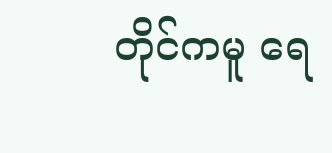တိုင်ကမူ ရေ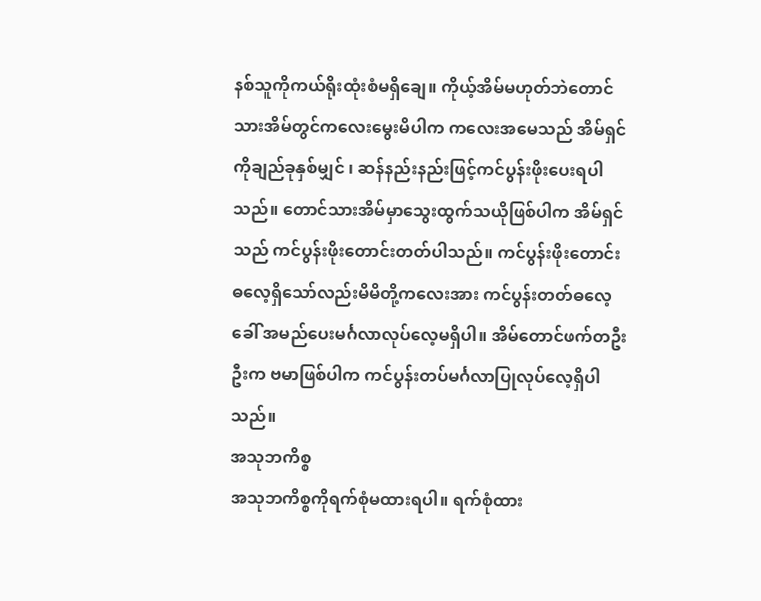နစ်သူကိုကယ်ရိုးထုံးစံမရှိချေ။ ကိုယ့်အိမ်မဟုတ်ဘဲတောင်သားအိမ်တွင်ကလေးမွေးမိပါက ကလေးအမေသည် အိမ်ရှင်ကိုချည်ခုနှစ်မျှင် ၊ ဆန်နည်းနည်းဖြင့်ကင်ပွန်းဖိုးပေးရပါသည်။ တောင်သားအိမ်မှာသွေးထွက်သယိုဖြစ်ပါက အိမ်ရှင်သည် ကင်ပွန်းဖိုးတောင်းတတ်ပါသည်။ ကင်ပွန်းဖိုးတောင်းဓလေ့ရှိသော်လည်းမိမိတို့ကလေးအား ကင်ပွန်းတတ်ဓလေ့ ခေါ် အမည်ပေးမင်္ဂလာလုပ်လေ့မရှိပါ။ အိမ်တောင်ဖက်တဦးဦးက ဗမာဖြစ်ပါက ကင်ပွန်းတပ်မင်္ဂလာပြုလုပ်လေ့ရှိပါသည်။
အသုဘကိစ္စ
အသုဘကိစ္စကိုရက်စုံမထားရပါ။ ရက်စုံထား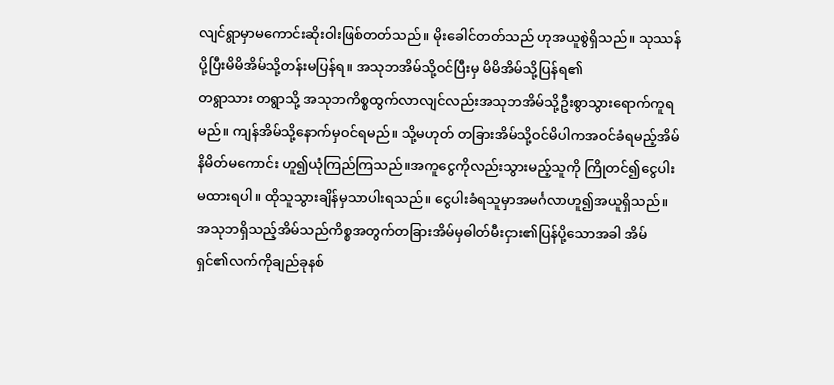လျင်ရွာမှာမကောင်းဆိုးဝါးဖြစ်တတ်သည်။ မိုးခေါင်တတ်သည် ဟုအယူစွဲရှိသည်။ သုဿန်ပို့ပြီးမိမိအိမ်သို့တန်းမပြန်ရ။ အသုဘအိမ်သို့ဝင်ပြီးမှ မိမိအိမ်သို့ပြန်ရ၏
တရွာသား တရွာသို့ အသုဘကိစ္စထွက်လာလျင်လည်းအသုဘအိမ်သို့ဦးစွာသွားရောက်ကူရမည်။ ကျန်အိမ်သို့နောက်မှဝင်ရမည်။ သို့မဟုတ် တခြားအိမ်သို့ဝင်မိပါကအဝင်ခံရမည့်အိမ် နိမိတ်မကောင်း ဟူ၍ယုံကြည်ကြသည်။အကူငွေကိုလည်းသွားမည့်သူကို ကြိုတင်၍ငွေပါးမထားရပါ။ ထိုသူသွားချိန်မှသာပါးရသည်။ ငွေပါးခံရသူမှာအမင်္ဂလာဟူ၍အယူရှိသည်။
အသုဘရှိသည့်အိမ်သည်ကိစ္စအတွက်တခြားအိမ်မှဓါတ်မီးငှား၏ပြန်ပို့သောအခါ အိမ်ရှင်၏လက်ကိုချည်ခုနစ်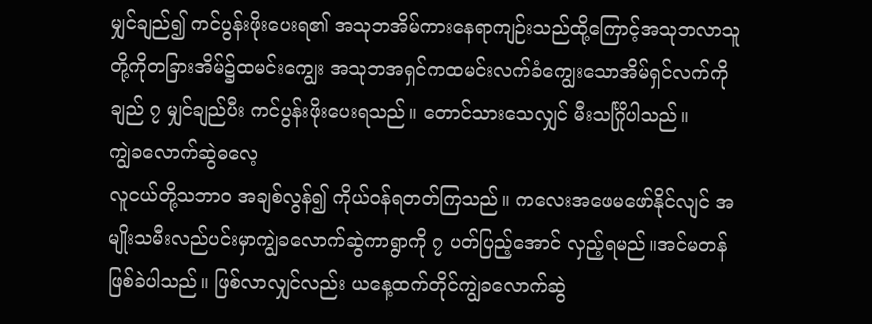မျှင်ချည်၍ ကင်ပွန်းဖိုးပေးရ၏ အသုဘအိမ်ကားနေရာကျဉ်းသည်ထို့ကြောင့်အသုဘလာသူတို့ကိုတခြားအိမ်၌ထမင်းကျွေး အသုဘအရှင်ကထမင်းလက်ခံကျွေးသောအိမ်ရှင်လက်ကိုချည် ၇ မျှင်ချည်ပီး ကင်ပွန်းဖိုးပေးရသည်။ တောင်သားသေလျှင် မီးသင်္ဂြိုပါသည်။
ကျွဲခလောက်ဆွဲဓလေ့
လူငယ်တို့သဘာဝ အချစ်လွန်၍ ကိုယ်ဝန်ရတတ်ကြသည်။ ကလေးအဖေမဖော်နိုင်လျင် အမျိုးသမီးလည်ပင်းမှာကျွဲခလောက်ဆွဲကာရွာကို ၇ ပတ်ပြည့်အောင် လှည့်ရမည်။အင်မတန်ဖြစ်ခဲပါသည်။ ဖြစ်လာလျှင်လည်း ယနေ့ထက်တိုင်ကျွဲခလောက်ဆွဲ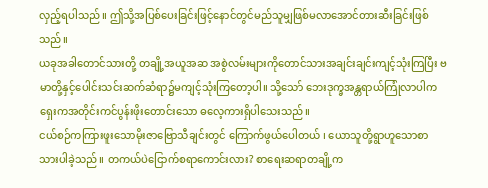လှည့်ရပါသည်။ ဤသို့အပြစ်ပေးခြင်းဖြင့်နောင်တွင်မည်သူမျှဖြစ်မလာအောင်တားဆီးခြင်းဖြစ်သည်။
ယခုအခါတောင်သားတို့ တချို့အယူအဆ အစွဲလမ်းများကိုတောင်သားအချင်းချင်းကျင့်သုံးကြပြီး ဗမာတို့နှင့်ပေါင်းသင်းဆက်ဆံရာ၌မကျင့်သုံးကြတော့ပါ။ သို့သော် ဘေးဒုက္ခအန္တရာယ်ကြုံလာပါက ရှေးကအတိုင်းကင်ပွန်းဖိုးတောင်းသော ဓလေ့ကားရှိပါသေးသည်။
ငယ်စဉ်ကကြားဖူးသောမိုးဇာဗြောသီချင်းတွင် ကြောက်ဖွယ်ပေါတယ် ၊ ယောသူတို့ရွာဟူသောစာသားပါခဲ့သည်။ တကယ်ပဲငြောက်စရာကောင်းလား? စာရေးဆရာတချို့က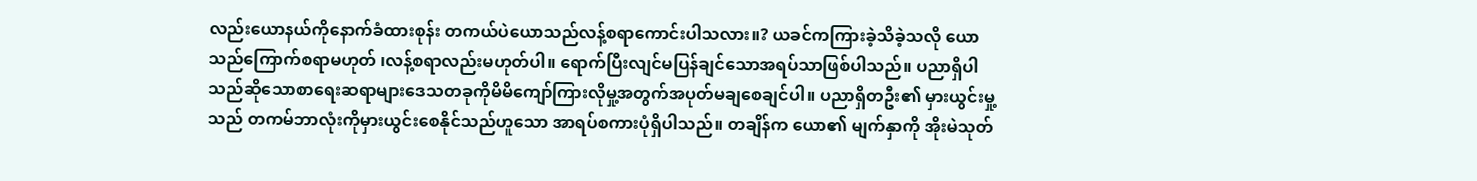လည်းယောနယ်ကိုနောက်ခံထားစုန်း တကယ်ပဲယောသည်လန့်စရာကောင်းပါသလား။? ယခင်ကကြားခဲ့သိခဲ့သလို ယောသည်ကြောက်စရာမဟုတ် ၊လန့်စရာလည်းမဟုတ်ပါ။ ရောက်ပြီးလျင်မပြန်ချင်သောအရပ်သာဖြစ်ပါသည်။ ပညာရှိပါသည်ဆိုသောစာရေးဆရာများဒေသတခုကိုမိမိကျော်ကြားလိုမှု့အတွက်အပုတ်မချစေချင်ပါ။ ပညာရှိတဦး၏ မှားယွင်းမှု့သည် တကမ်ဘာလုံးကိုမှားယွင်းစေနိုင်သည်ဟူသော အာရပ်စကားပုံရှိပါသည်။ တချိန်က ယော၏ မျက်နှာကို အိုးမဲသုတ်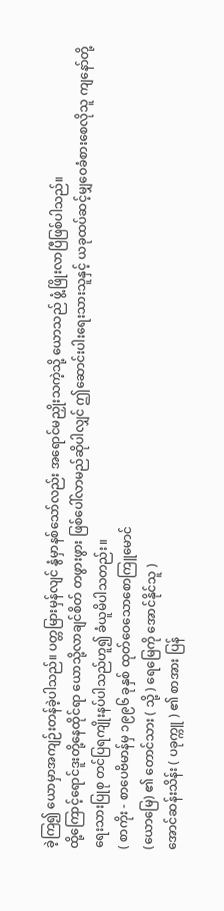ခဲ့ကြ၍ ယောမှာအကျဉ်းတန်ခဲ့ပါသည်။ ပတ္တမြားမှန်လျင် နွံမှာနစ်သော်လည်း အရောင်မညှိုးသကဲ့သို့ ယောသည် ဖွံ့ဖြိုးလာပြီဖြစ်ပါသည်။
ထို့ကြောင့်ရောင်ဒူးတို့နေထိုင်ရာ ယောသို့လာချင်စိတ် တဖွားဖွား ဖြစ်ပေါ်လာမည်ဆိုပါလျှင် ဤဆောင်းပါးရေးသားသူနှင့် ယခုထပ်ဆင့်မျှဝေခံစားစေလိုသူ ကျနော်တို့ရေးသားပြုစု တင်ပြရကျိုးနပ်ပါသည်ဟူ၍ ခံယူမိပါသတည်း။
( စာကိုး - စာပေဗိမာန်မှ ၁၉၉၆ ခုနှစ် ထုတ်ဝေသောစောကြူမောင်
(ယောမြေ) ၏ တောင်သား ( သို့ ) ရေမြေကို အောင်နိုင်သူ )
အောင်ဆန်းသိန်း ( ပခုက္ကူ ) ၏ စာအား ပြန်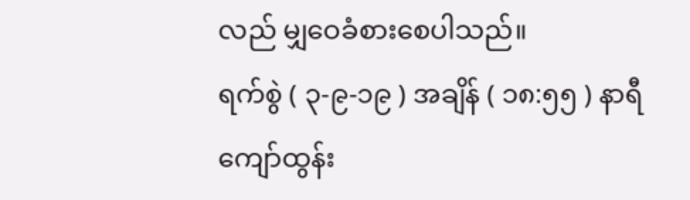လည် မျှဝေခံစားစေပါသည်။
ရက်စွဲ ( ၃-၉-၁၉ ) အချိန် ( ၁၈:၅၅ ) နာရီ
ကျော်ထွန်း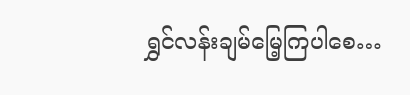ရွှင်လန်းချမ်မြေ့ကြပါစေ…